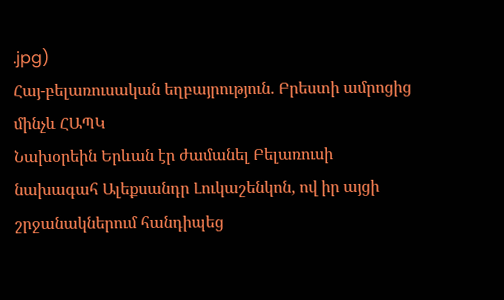.jpg)
Հայ-բելառուսական եղբայրություն. Բրեստի ամրոցից մինչև ՀԱՊԿ
Նախօրեին Երևան էր ժամանել Բելառուսի նախագահ Ալեքսանդր Լուկաշենկոն, ով իր այցի շրջանակներում հանդիպեց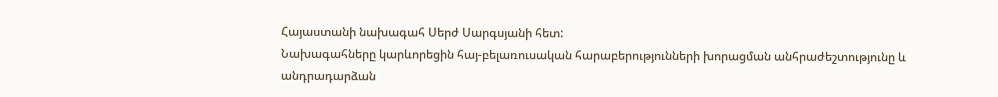Հայաստանի նախագահ Սերժ Սարգսյանի հետ:
Նախագահները կարևորեցին հայ-բելառուսական հարաբերությունների խորացման անհրաժեշտությունը և անդրադարձան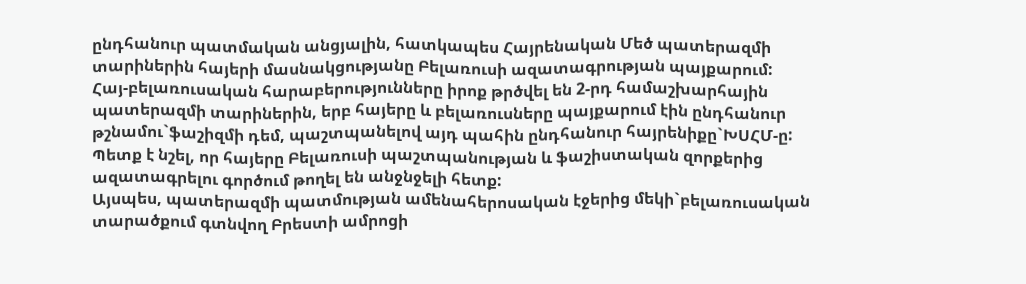ընդհանուր պատմական անցյալին, հատկապես Հայրենական Մեծ պատերազմի տարիներին հայերի մասնակցությանը Բելառուսի ազատագրության պայքարում:
Հայ-բելառուսական հարաբերությունները իրոք թրծվել են 2-րդ համաշխարհային պատերազմի տարիներին, երբ հայերը և բելառուսները պայքարում էին ընդհանուր թշնամու`ֆաշիզմի դեմ, պաշտպանելով այդ պահին ընդհանուր հայրենիքը`ԽՍՀՄ-ը:
Պետք է նշել, որ հայերը Բելառուսի պաշտպանության և ֆաշիստական զորքերից ազատագրելու գործում թողել են անջնջելի հետք:
Այսպես, պատերազմի պատմության ամենահերոսական էջերից մեկի`բելառուսական տարածքում գտնվող Բրեստի ամրոցի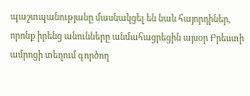պաշտպանությանը մասնակցել են նաև հայորդիներ, որոնք իրենց անունները անմահացրեցին այսօր Բրեստի ամրոցի տեղում գործող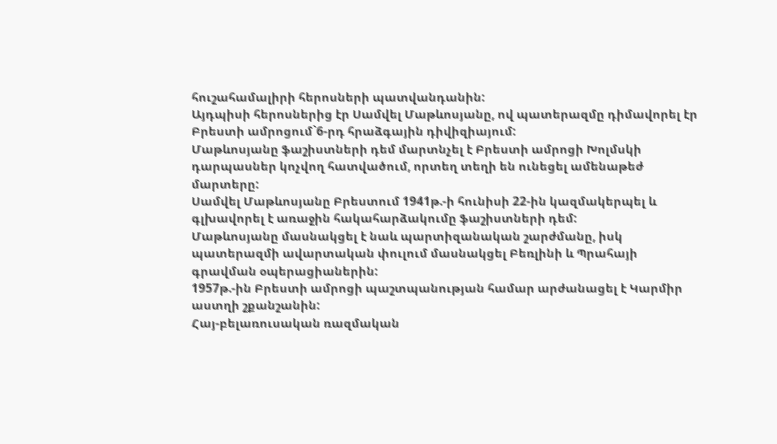հուշահամալիրի հերոսների պատվանդանին:
Այդպիսի հերոսներից էր Սամվել Մաթևոսյանը, ով պատերազմը դիմավորել էր Բրեստի ամրոցում`6-րդ հրաձգային դիվիզիայում:
Մաթևոսյանը ֆաշիստների դեմ մարտնչել է Բրեստի ամրոցի Խոլմսկի դարպասներ կոչվող հատվածում, որտեղ տեղի են ունեցել ամենաթեժ մարտերը:
Սամվել Մաթևոսյանը Բրեստում 1941թ.-ի հունիսի 22-ին կազմակերպել և գլխավորել է առաջին հակահարձակումը ֆաշիստների դեմ:
Մաթևոսյանը մասնակցել է նաև պարտիզանական շարժմանը, իսկ պատերազմի ավարտական փուլում մասնակցել Բեռլինի և Պրահայի գրավման օպերացիաներին:
1957թ.-ին Բրեստի ամրոցի պաշտպանության համար արժանացել է Կարմիր աստղի շքանշանին:
Հայ-բելառուսական ռազմական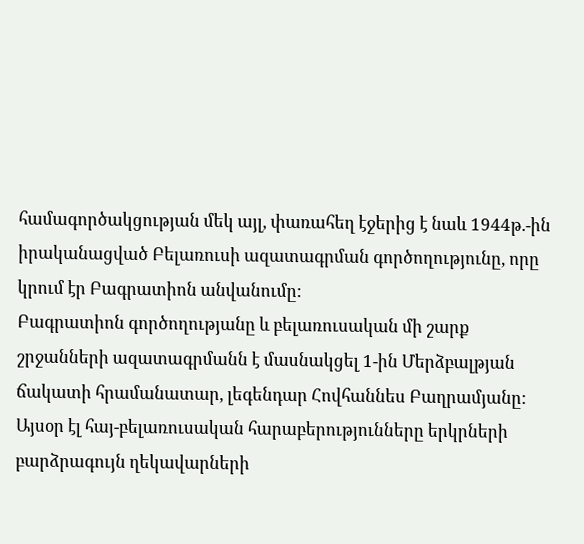համագործակցության մեկ այլ, փառահեղ էջերից է նաև 1944թ.-ին իրականացված Բելառուսի ազատագրման գործողությունը, որը կրում էր Բագրատիոն անվանումը:
Բագրատիոն գործողությանը և բելառուսական մի շարք շրջանների ազատագրմանն է մասնակցել 1-ին Մերձբալթյան ճակատի հրամանատար, լեգենդար Հովհաննես Բաղրամյանը:
Այսօր էլ հայ-բելառուսական հարաբերությունները երկրների բարձրագույն ղեկավարների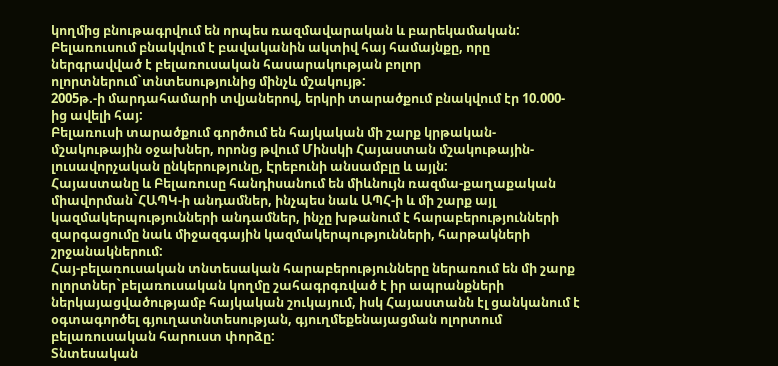կողմից բնութագրվում են որպես ռազմավարական և բարեկամական:
Բելառուսում բնակվում է բավականին ակտիվ հայ համայնքը, որը ներգրավված է բելառուսական հասարակության բոլոր ոլորտներում`տնտեսությունից մինչև մշակույթ:
2005թ.-ի մարդահամարի տվյաներով, երկրի տարածքում բնակվում էր 10.000-ից ավելի հայ:
Բելառուսի տարածքում գործում են հայկական մի շարք կրթական-մշակութային օջախներ, որոնց թվում Մինսկի Հայաստան մշակութային-լուսավորչական ընկերությունը, Էրեբունի անսամբլը և այլն:
Հայաստանը և Բելառուսը հանդիսանում են միևնույն ռազմա-քաղաքական միավորման`ՀԱՊԿ-ի անդամներ, ինչպես նաև ԱՊՀ-ի և մի շարք այլ կազմակերպությունների անդամներ, ինչը խթանում է հարաբերությունների զարգացումը նաև միջազգային կազմակերպությունների, հարթակների շրջանակներում:
Հայ-բելառուսական տնտեսական հարաբերությունները ներառում են մի շարք ոլորտներ`բելառուսական կողմը շահագրգռված է իր ապրանքների ներկայացվածությամբ հայկական շուկայում, իսկ Հայաստանն էլ ցանկանում է օգտագործել գյուղատնտեսության, գյուղմեքենայացման ոլորտում բելառուսական հարուստ փորձը:
Տնտեսական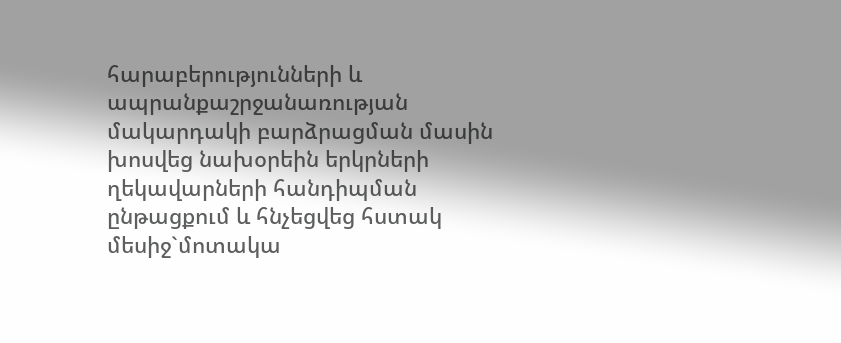հարաբերությունների և ապրանքաշրջանառության մակարդակի բարձրացման մասին խոսվեց նախօրեին երկրների ղեկավարների հանդիպման ընթացքում և հնչեցվեց հստակ մեսիջ`մոտակա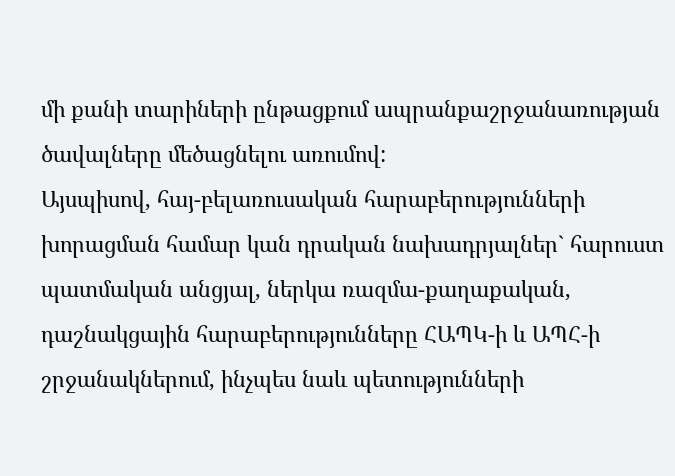մի քանի տարիների ընթացքում ապրանքաշրջանառության ծավալները մեծացնելու առումով:
Այսպիսով, հայ-բելառուսական հարաբերությունների խորացման համար կան դրական նախադրյալներ` հարուստ պատմական անցյալ, ներկա ռազմա-քաղաքական, դաշնակցային հարաբերությունները ՀԱՊԿ-ի և ԱՊՀ-ի շրջանակներում, ինչպես նաև պետությունների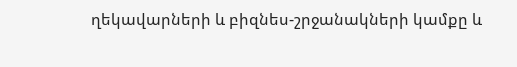ղեկավարների և բիզնես-շրջանակների կամքը և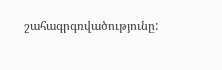շահագրգռվածությունը: